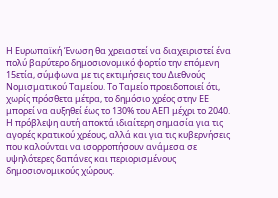Η Ευρωπαϊκή Ένωση θα χρειαστεί να διαχειριστεί ένα πολύ βαρύτερο δημοσιονομικό φορτίο την επόμενη 15ετία, σύμφωνα με τις εκτιμήσεις του Διεθνούς Νομισματικού Ταμείου. Το Ταμείο προειδοποιεί ότι, χωρίς πρόσθετα μέτρα, το δημόσιο χρέος στην ΕΕ μπορεί να αυξηθεί έως το 130% του ΑΕΠ μέχρι το 2040.
Η πρόβλεψη αυτή αποκτά ιδιαίτερη σημασία για τις αγορές κρατικού χρέους, αλλά και για τις κυβερνήσεις που καλούνται να ισορροπήσουν ανάμεσα σε υψηλότερες δαπάνες και περιορισμένους δημοσιονομικούς χώρους.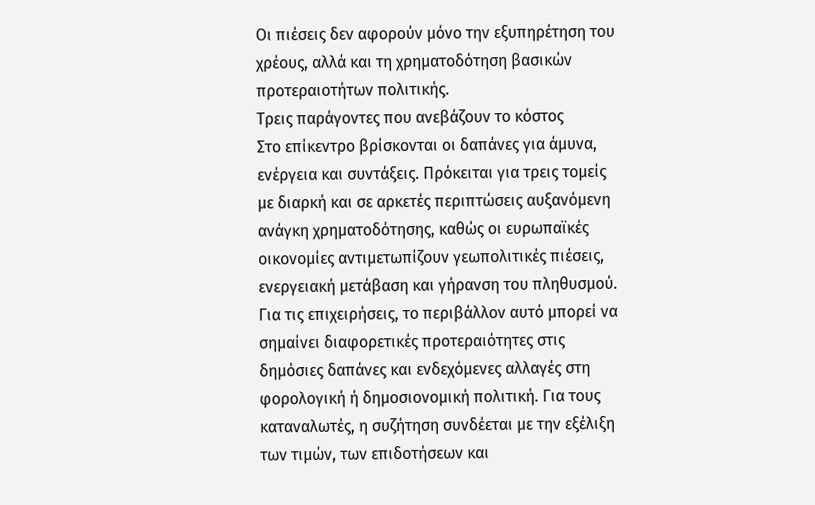Οι πιέσεις δεν αφορούν μόνο την εξυπηρέτηση του χρέους, αλλά και τη χρηματοδότηση βασικών προτεραιοτήτων πολιτικής.
Τρεις παράγοντες που ανεβάζουν το κόστος
Στο επίκεντρο βρίσκονται οι δαπάνες για άμυνα, ενέργεια και συντάξεις. Πρόκειται για τρεις τομείς με διαρκή και σε αρκετές περιπτώσεις αυξανόμενη ανάγκη χρηματοδότησης, καθώς οι ευρωπαϊκές οικονομίες αντιμετωπίζουν γεωπολιτικές πιέσεις, ενεργειακή μετάβαση και γήρανση του πληθυσμού.
Για τις επιχειρήσεις, το περιβάλλον αυτό μπορεί να σημαίνει διαφορετικές προτεραιότητες στις δημόσιες δαπάνες και ενδεχόμενες αλλαγές στη φορολογική ή δημοσιονομική πολιτική. Για τους καταναλωτές, η συζήτηση συνδέεται με την εξέλιξη των τιμών, των επιδοτήσεων και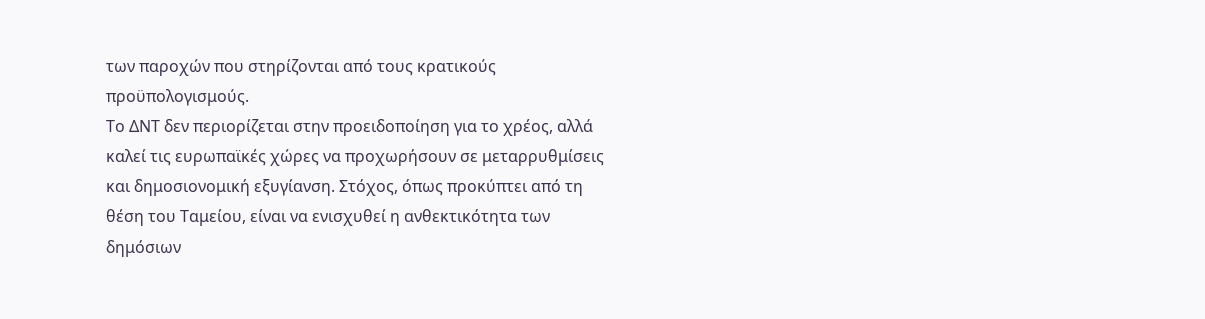των παροχών που στηρίζονται από τους κρατικούς προϋπολογισμούς.
Το ΔΝΤ δεν περιορίζεται στην προειδοποίηση για το χρέος, αλλά καλεί τις ευρωπαϊκές χώρες να προχωρήσουν σε μεταρρυθμίσεις και δημοσιονομική εξυγίανση. Στόχος, όπως προκύπτει από τη θέση του Ταμείου, είναι να ενισχυθεί η ανθεκτικότητα των δημόσιων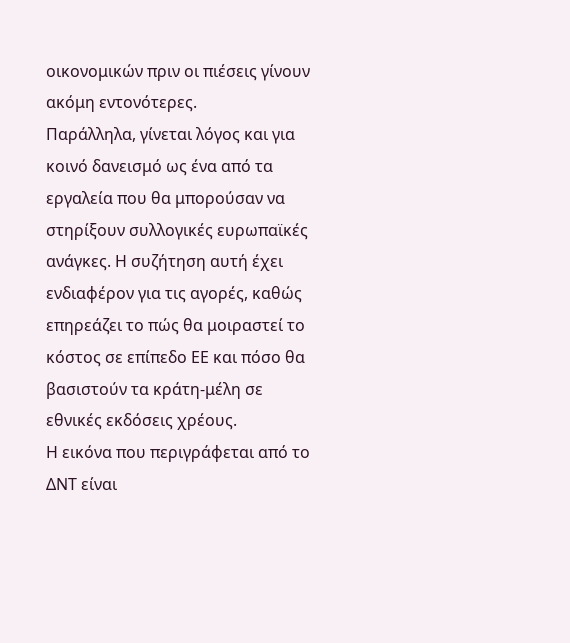οικονομικών πριν οι πιέσεις γίνουν ακόμη εντονότερες.
Παράλληλα, γίνεται λόγος και για κοινό δανεισμό ως ένα από τα εργαλεία που θα μπορούσαν να στηρίξουν συλλογικές ευρωπαϊκές ανάγκες. Η συζήτηση αυτή έχει ενδιαφέρον για τις αγορές, καθώς επηρεάζει το πώς θα μοιραστεί το κόστος σε επίπεδο ΕΕ και πόσο θα βασιστούν τα κράτη-μέλη σε εθνικές εκδόσεις χρέους.
Η εικόνα που περιγράφεται από το ΔΝΤ είναι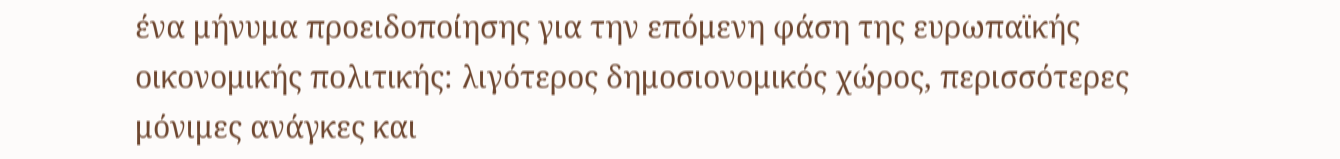ένα μήνυμα προειδοποίησης για την επόμενη φάση της ευρωπαϊκής οικονομικής πολιτικής: λιγότερος δημοσιονομικός χώρος, περισσότερες μόνιμες ανάγκες και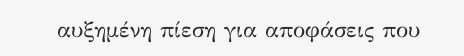αυξημένη πίεση για αποφάσεις που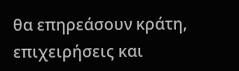θα επηρεάσουν κράτη, επιχειρήσεις και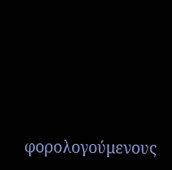φορολογούμενους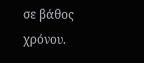σε βάθος χρόνου.